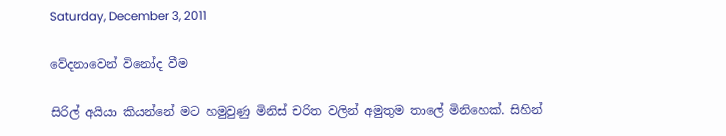Saturday, December 3, 2011

වේදනාවෙන් විනෝද වීම

සිරිල් අයියා කියන්නේ මට හමුවුණු මිනිස් චරිත වලින් අමුතුම තාලේ මිනිහෙක්. සිහින්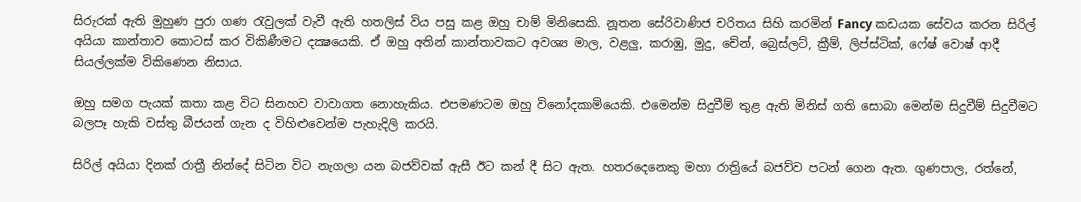සිරුරක් ඇති මුහුණ පුරා ගණ රැවුලක් වැවී ඇති හතලිස් විය පසු කළ ඔහු චාම් මිනිසෙකි. නූතන සේරිවාණිජ චරිතය සිහි කරමින් Fancy කඩයක සේවය කරන සිරිල් අයියා කාන්තාව ‍කොටස් කර විකිණීමට දක්‍ෂයෙකි. ඒ ඔහු අතින් කාන්තාවකට අවශ්‍ය මාල, වළලු, කරාඹු, මුදු, චේන්, බ්‍රෙස්ලට්, ක්‍රීම්, ලිප්ස්ටික්, ෆේෂ් වොෂ් ආදී සියල්ලක්ම විකිණෙන නිසාය.

ඔහු සමග පැයක් කතා කළ විට සිනහව වාවාගත නොහැකිය. එපමණටම ඔහු විනෝදකාමියෙකි. එමෙන්ම සිදුවීම් තුළ ඇති මිනිස් ගති සොබා මෙන්ම සිදුවීම් සිදුවීමට බලපෑ හැකි වස්තු බීජයන් ගැන ද විහිළුවෙන්ම පැහැදිලි කරයි.

සිරිල් අයියා දිනක් රාත්‍රී නින්දේ සිටින විට නැගලා යන බජව්වක් ඇසී ඊට කන් දී සිට ඇත. හතරදෙනෙකු මහා රාත්‍රියේ බජව්ව පටන් ගෙන ඇත. ගුණපාල, රත්නේ,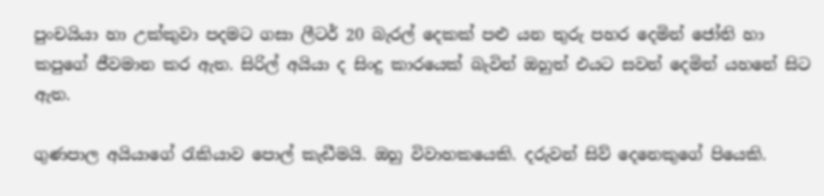පුංචයියා හා උක්කුවා පදමට ගසා ලීටර් 20 බැරල් දෙකක් පළු යන තුරු පහර දෙමින් ජෝති හා කපුගේ ජීවමාන කර ඇත. සිරිල් අයියා ද සිංදු කාරයෙක් බැවින් ඔහුත් එයට සවන්‍ දෙමින් යහනේ සිට ඇත.

ගුණපාල අයියාගේ රැකියාව පොල් කැඩීමයි. ඔහු විවාහකයෙකි. දරුවන් සිව් දෙනෙකුගේ පියෙකි.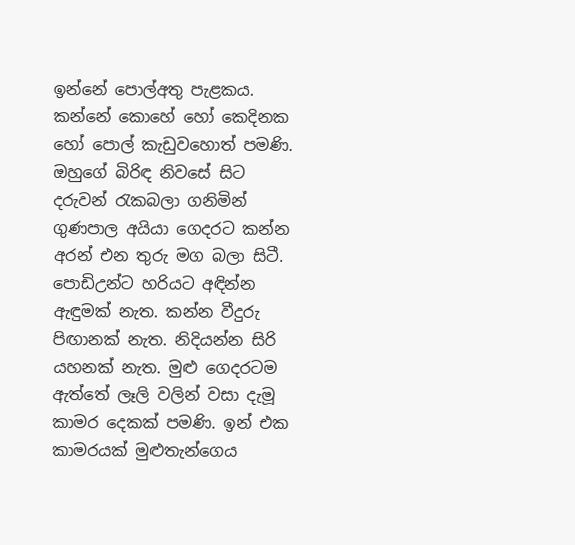ඉන්නේ පොල්අතු පැළකය. කන්නේ කොහේ හෝ කෙදිනක හෝ ‍පොල් කැඩුවහොත් පමණි. ඔහු‍‍ගේ බිරිඳ නිවසේ සිට දරුවන් රැකබලා ගනිමින් ගුණපාල අයියා ගෙදරට කන්න අරන් එන තුරු මග බලා සිටී. පොඩිඋන්ට හරියට අඳින්න ඇඳුමක් නැත. කන්න වීදුරු පිඟානක් නැත. නිදියන්න සිරි යහනක් නැත. මුළු ගෙදරටම ඇත්තේ ලෑලි වලින් වසා දැමූ කාමර දෙකක් පමණි. ඉන් එක කාමරයක් මුළුතැන්ගෙය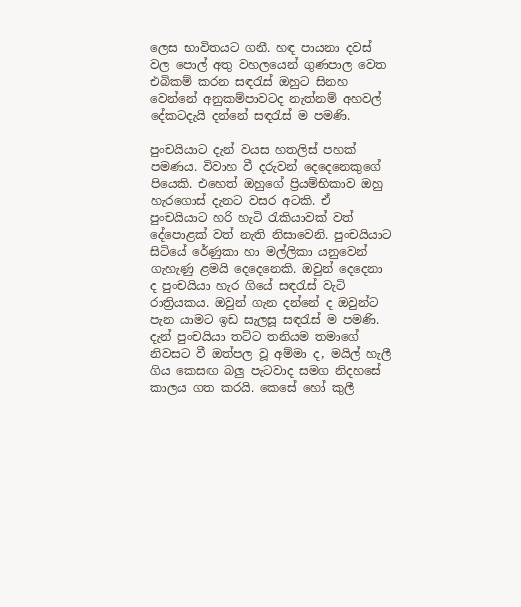ලෙස භාවිතයට ගනී. හඳ පායනා දවස් වල පොල් අතු වහ‍ලයෙන් ගුණපාල වෙත එබිකම් කරන සඳරැස් ඔහුට සිනහ වෙන්නේ අනුකම්පාවටද නැත්නම් අහවල් දේකටදැයි දන්නේ සඳරැස් ම පමණි.

පුංචයියාට දැන් වයස හතලිස් පහක් පමණය. විවාහ වී දරුවන් දෙදෙනෙකුගේ පියෙකි. එහෙත් ඔහුගේ ප්‍රියම්භිකාව ඔහු හැරගොස් දැනට වසර අටකි. ඒ පුංචයියාට හරි හැටි රැකියාවක් වත් දේ‍පොළක් වත් නැති නිසාවෙනි. පුංචයියාට සිටියේ රේණුකා හා මල්ලිකා යනුවෙන් ගැහැණු ළමයි දෙදෙනෙකි. ඔවුන් දෙදෙනා ද පුංචයියා හැර ගියේ සඳරැස් වැටි රාත්‍රියකය. ඔවුන් ගැන දන්නේ ද ඔවුන්ට පැන යාමට ඉඩ සැලසූ සඳරැස් ම පමණි. දැන් පුංචයියා තට්ට තනියම තමාගේ නිවසට වී ඔත්පල වූ අම්මා ද, මයිල් හැලී ගිය කෙසඟ බලු පැටවාද සමග ‍නිදහසේ කාලය ගත කරයි. කෙසේ හෝ කුලී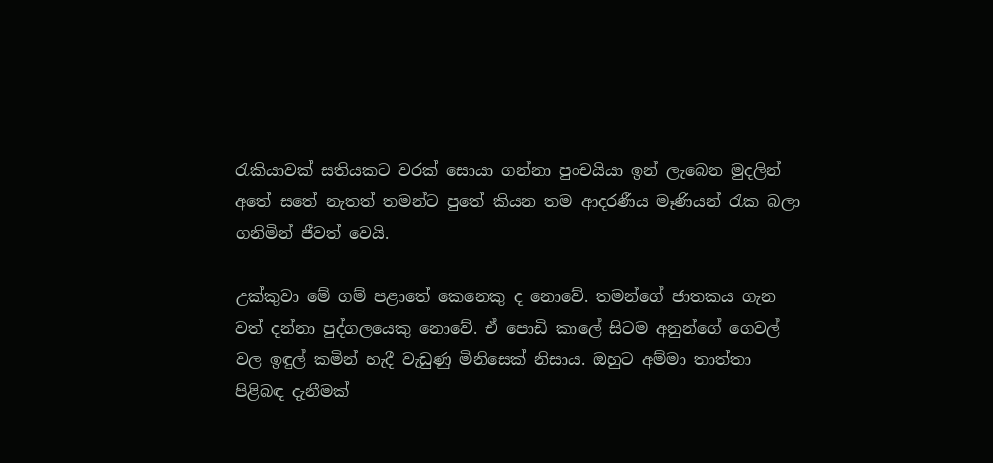රැකියාවක් සතියකට වරක් සොයා ගන්නා පුංචයියා ඉන් ලැබෙන මුදලින් අතේ සතේ නැතත් තමන්ට පුතේ කියන තම ආදරණීය මෑණියන් රැක බලා ගනිමින් ‍ජීවත් වෙයි.

උක්කුවා මේ ගම් පළාතේ කෙනෙකු ද නොවේ. තමන්ගේ ජාතකය ගැන වත් දන්නා පුද්ගලයෙකු නොවේ. ඒ පොඩි කාලේ සිටම අනුන්ගේ ගෙවල් වල ඉඳුල් කමින් හැදී වැඩුණු මිනිසෙක් නිසාය. ඔහුට අම්මා තාත්තා පිළිබඳ දැනීමක්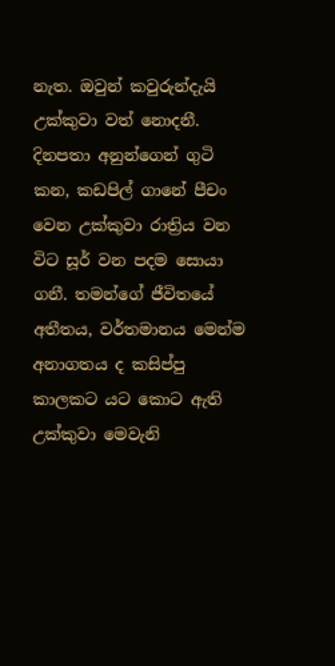නැත. ඔවුන් කවුරුන්දැයි උක්කුවා වත් නොදනී. දිනපතා අනුන්ගෙන් ගුටි කන, කඩපිල් ගානේ පීචං වෙන උක්කුවා රාත්‍රිය වන විට සූර් වන පදම සොයා ගනී. තමන්ගේ ජීවිත‍යේ අතීතය, වර්තමානය මෙන්ම අනාගතය ද කසිප්පු කාලකට යට කොට ඇති උක්කුවා මෙවැනි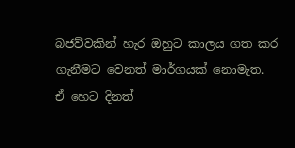බජව්වකින් හැර ඔහුට කාලය ගත කර ගැනීමට වෙනත් මාර්ගයක් නොමැත. ඒ හෙට දිනත්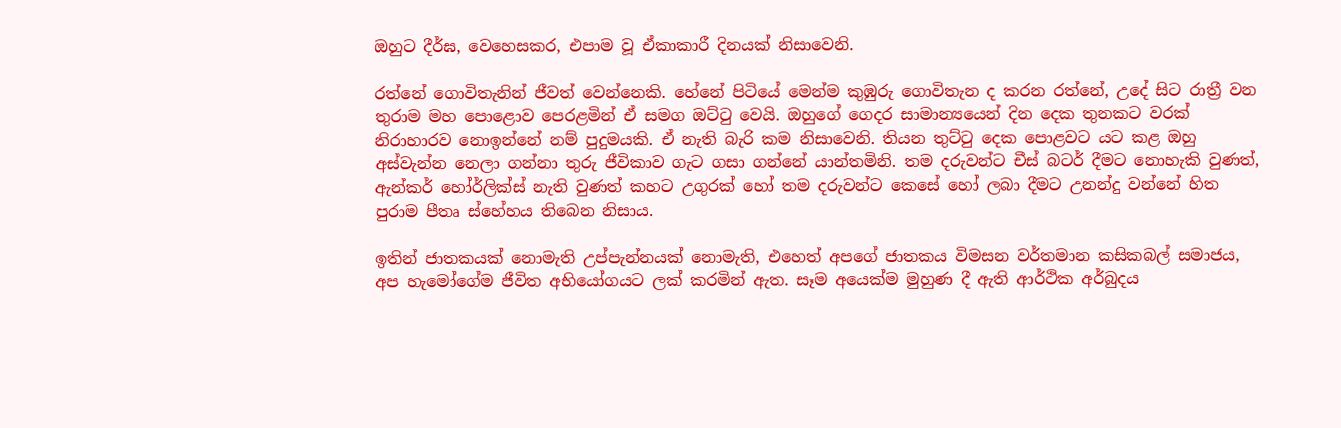ඔහුට දීර්ඝ, වෙහෙසකර, එපාම වූ ඒකාකාරී දිනයක් නිසාවෙනි.

රත්නේ ගොවිතැනින් ජීවත් වෙන්නෙකි. හේනේ පිටියේ මෙන්ම කුඹුරු ගොවිතැන ද කරන රත්නේ, උදේ සිට රාත්‍රී වන තුරාම මහ පොළොව පෙරළමින් ඒ සමග ඔට්ටු වෙයි. ඔහු‍ගේ ගෙදර සාමාන්‍යයෙන් දින දෙක තුනකට වරක් නිරාහාරව නොඉන්නේ නම් පුදුමයකි. ඒ නැති බැරි කම නිසාවෙනි. තියන තුට්ටු දෙක ‍පොළවට යට කළ ඔහු අස්වැන්න නෙලා ගන්නා තුරු ‍ජීවිකාව ගැට ගසා ගන්නේ යාන්තමිනි. තම දරුවන්ට චීස් බටර් දීමට නොහැකි වුණත්, ඇන්කර් හෝර්ලික්ස් නැති වුණත් කහට උගුරක් හෝ තම දරුවන්ට කෙසේ හෝ ලබා දීමට උනන්දු වන්නේ හිත පුරාම පීතෘ ‍ස්හේහය තිබෙන නිසාය.

ඉතින් ජාතකයක් නොමැති උප්පැන්නයක් නොමැති, එහෙත් අපගේ ජාතකය විමසන වර්තමාන කසිකබල් සමාජය, අප හැමෝගේම ජීවිත අභියෝගයට ලක් කරමින් ඇත. සෑම අයෙක්ම මුහුණ දී ඇති ආර්ථික අර්බුදය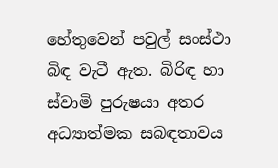හේතුවෙන් පවුල් සංස්ථා බිඳ වැටී ඇත. බිරිඳ හා ස්වාමි පුරුෂයා අතර අධ්‍යාත්මක සබඳතාවය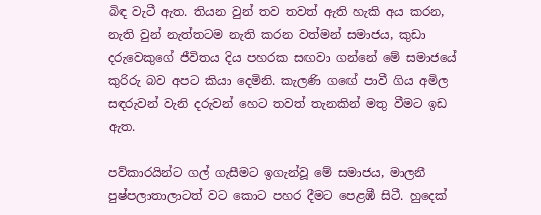බිඳ වැටී ඇත. තියන වුන් තව තවත් ඇති හැකි අය කරන, නැති වුන් නැත්තටම නැති කරන වත්මන් සමාජය, කුඩා දරුවෙකුගේ ජීවිතය දිය පහරක සඟවා ගන්නේ මේ සමාජයේ කුරිරු බව අපට කියා දෙමිනි. කැලණි ග‍‍ඟේ පාවී ගිය අමිල සඳරුවන් වැනි දරුවන් හෙට තවත් තැනකින් මතු වීමට ඉඩ ඇත.

පව්කාරයින්ට ගල් ගැසීමට ඉගැන්වූ මේ සමාජය, මාලනී පුෂ්පලාතාලාටත් වට කොට පහර දීමට පෙළඹී සිටී. හුදෙක්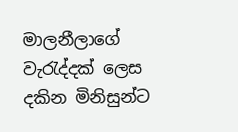මාලනීලාගේ වැරැද්දක් ලෙස දකින මිනිසුන්ට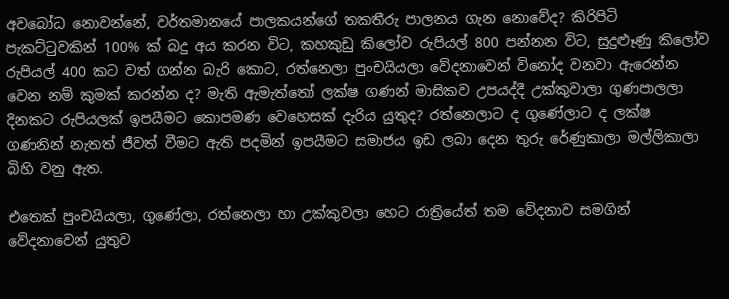අවබෝධ නොවන්නේ, වර්තමානයේ පාලකයන්ගේ තකතීරු පාලනය ගැන නොවේද? කිරිපිටි පැකට්ටුවකින් 100% ක් බදු අය කරන විට, කහකුඩු කිලෝව රුපියල් 800 පන්නන විට, සුදුළූණු කිලෝව රුපියල් 400 කට වත් ගන්න බැරි කොට, රත්නෙලා පුංචයියලා වේදනාවෙන් විනෝද වනවා ඇරෙන්න වෙන නම් කුමක් කරන්න ද? මැති ඇමැත්තෝ ලක්ෂ ගණන් මාසිකව උපයද්දී උක්කුවාලා ගුණපාලලා දිනකට රුපියලක් ඉපයීමට කොපමණ වෙහෙසක් දැරිය යුතුද? රත්නෙලාට ද ගුණේලාට ද ලක්ෂ ගණනින් නැතත් ජීවත් වීමට ඇති පදමින් ඉපයීමට සමාජය ඉඩ ලබා දෙන තුරු රේණුකාලා මල්ලිකාලා බිහි වනු ඇත.

එතෙක් පුංචයියලා, ගුණේලා, රත්නෙලා හා උක්කුවලා හෙට රාත්‍රියේත් තම වේදනාව සමගින් වේදනාවෙන් යුතුව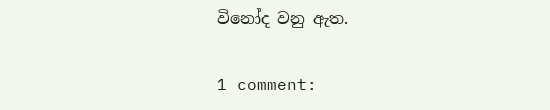විනෝද වනු ඇත.

1 comment: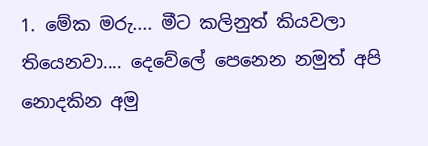1. මේක මරු.... මීට කලිනුත් කියවලා තියෙනවා.... දෙවේලේ පෙනෙන නමුත් අපි නොදකින අමු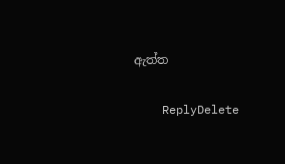ඇත්ත

    ReplyDelete